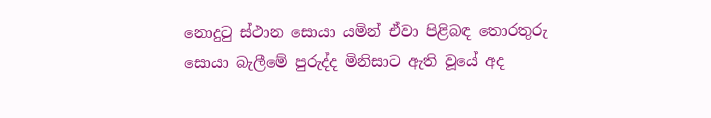නොදුටු ස්ථාන සොයා යමින් ඒවා පිළිබඳ තොරතුරු සොයා බැලීමේ පුරුද්ද මිනිසාට ඇති වූයේ අද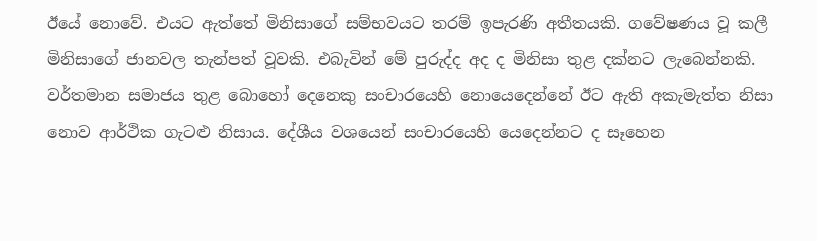ඊයේ නොවේ. එයට ඇත්තේ මිනිසාගේ සම්භවයට තරම් ඉපැරණි අතීතයකි. ගවේෂණය වූ කලී මිනිසාගේ ජානවල තැන්පත් වූවකි. එබැවින් මේ පුරුද්ද අද ද මිනිසා තුළ දක්නට ලැබෙන්නකි. වර්තමාන සමාජය තුළ බොහෝ දෙනෙකු සංචාරයෙහි නොයෙදෙන්නේ ඊට ඇති අකැමැත්ත නිසා නොව ආර්ථික ගැටළු නිසාය. දේශීය වශයෙන් සංචාරයෙහි යෙදෙන්නට ද සෑහෙන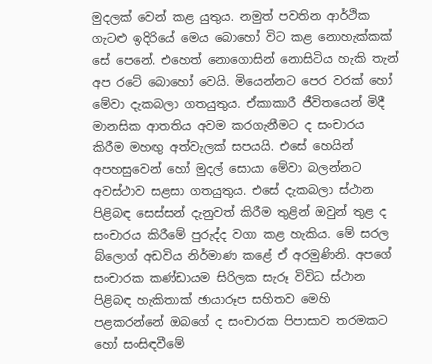මුදලක් වෙන් කළ යුතුය. නමුත් පවතින ආර්ථික ගැටළු ඉදිරියේ මෙය බොහෝ විට කළ නොහැක්කක් සේ පෙනේ. එහෙත් නොගොසින් නොසිටිය හැකි තැන් අප රටේ බොහෝ වෙයි. මියෙන්නට පෙර වරක් හෝ මේවා දැකබලා ගතයුතුය. ඒකාකාරී ජීවිතයෙන් මිදී මානසික ආතතිය අවම කරගැනීමට ද සංචාරය කිරීම මහඟු අත්වැලක් සපයයි. එසේ හෙයින් අපහසුවෙන් හෝ මුදල් සොයා මේවා බලන්නට අවස්ථාව සළසා ගතයුතුය. එසේ දැකබලා ස්ථාන පිළිබඳ සෙස්සන් දැනුවත් කිරීම තුළින් ඔවුන් තුළ ද සංචාරය කිරීමේ පුරුද්ද වගා කළ හැකිය. මේ සරල බ්ලොග් අඩවිය නිර්මාණ කළේ ඒ අරමුණිනි. අපගේ සංචාරක කණ්ඩායම සිරිලක සැරූ විවිධ ස්ථාන පිළිබඳ හැකිතාක් ඡායාරූප සහිතව මෙහි පළකරන්නේ ඔබගේ ද සංචාරක පිපාසාව තරමකට හෝ සංසිඳවීමේ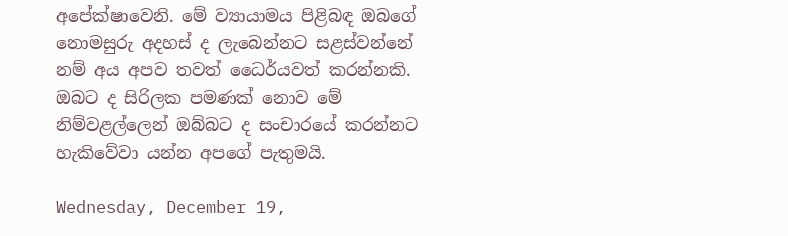අපේක්ෂාවෙනි. මේ ව්‍යායාමය පිළිබඳ ඔබගේ නොමසුරු අදහස් ද ලැබෙන්නට සළස්වන්නේ නම් අය අපව තවත් ධෛර්යවත් කරන්නකි. ඔබට ද සිරිලක පමණක් නොව මේ නිම්වළල්ලෙන් ඔබ්බට ද සංචාරයේ කරන්නට හැකිවේවා යන්න අපගේ පැතුමයි.

Wednesday, December 19,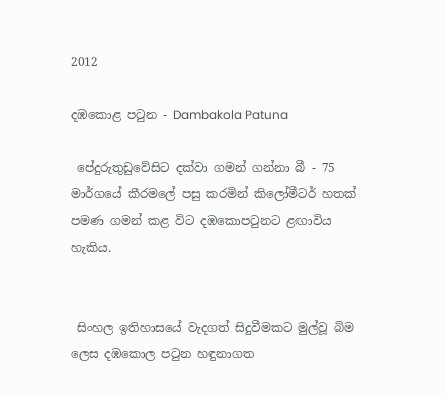2012

දඹකොළ පටුන - Dambakola Patuna

 පේදුරුතුඩුවේසිට දක්‌වා ගමන් ගන්නා බී - 75 මාර්ගයේ කීරමලේ පසු කරමින් කිලෝමීටර් හතක්‌ පමණ ගමන් කළ විට දඹකොපටුනට ළඟාවිය හැකිය.


 සිංහල ඉතිහාසයේ වැදගත් සිදුවීමකට මුල්වූ බිම ලෙස දඹකොල පටුන හඳුනාගත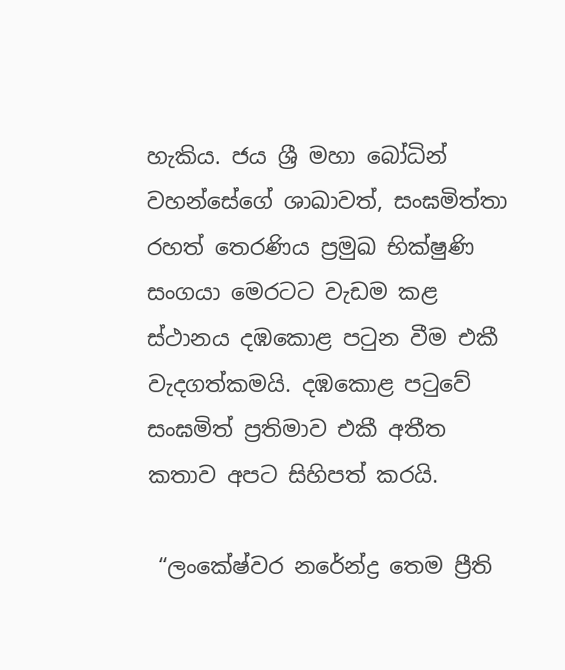හැකිය. ජය ශ්‍රී මහා බෝධින් වහන්සේගේ ශාඛාවත්, සංඝමිත්තා රහත් තෙරණිය ප්‍රමුඛ භික්‌ෂුණි සංගයා මෙරටට වැඩම කළ ස්‌ථානය දඹකොළ පටුන වීම එකී වැදගත්කමයි. දඹකොළ පටුවේ සංඝමිත් ප්‍රතිමාව එකී අතීත කතාව අපට සිහිපත් කරයි.

 “ලංකේෂ්වර නරේන්ද්‍ර තෙම ප්‍රීති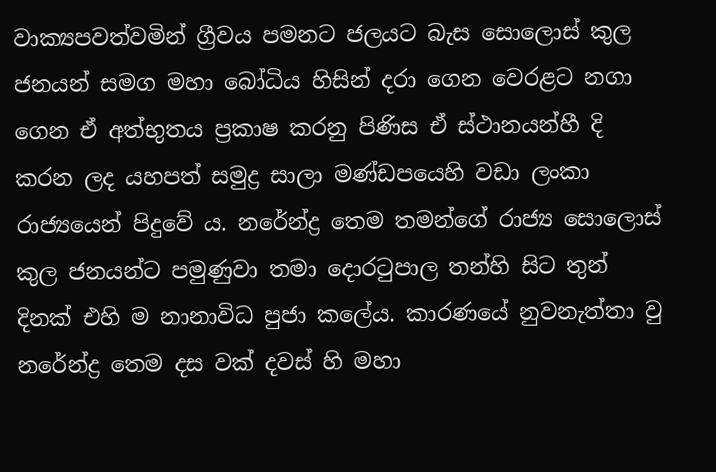වාක්‍යපවත්වමින් ග්‍රීවය පමනට ජලයට බැස සොලොස් කුල ජනයන් සමග මහා බෝධිය හිසින් දරා ගෙන වෙරළට නගා ගෙන ඒ අත්භුතය ප්‍රකාෂ කරනු පිණිස ඒ ස්ථානයන්හී දි කරන ලද යහපත් සමුද්‍ර සාලා මණ්ඩපයෙහි වඩා ලංකා රාජ්‍යයෙන් පිදුවේ ය. නරේන්ද්‍ර තෙම තමන්ගේ රාජ්‍ය සොලොස් කුල ජනයන්ට පමුණුවා තමා දොරටුපාල තන්හි සිට තුන් දිනක් එහි ම නානාවිධ පුජා කලේය. කාරණයේ නුවනැත්තා වු නරේන්ද්‍ර තෙම දස වක් දවස් හි මහා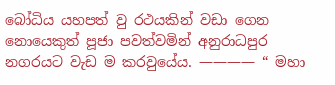බෝධිය යහපත් වු රථයකින් වඩා ගෙන නොයෙකුත් පූජා පවත්වමින් අනුරාධපුර නගරයට වැඩ ම කරවුයේය. ———— “ මහා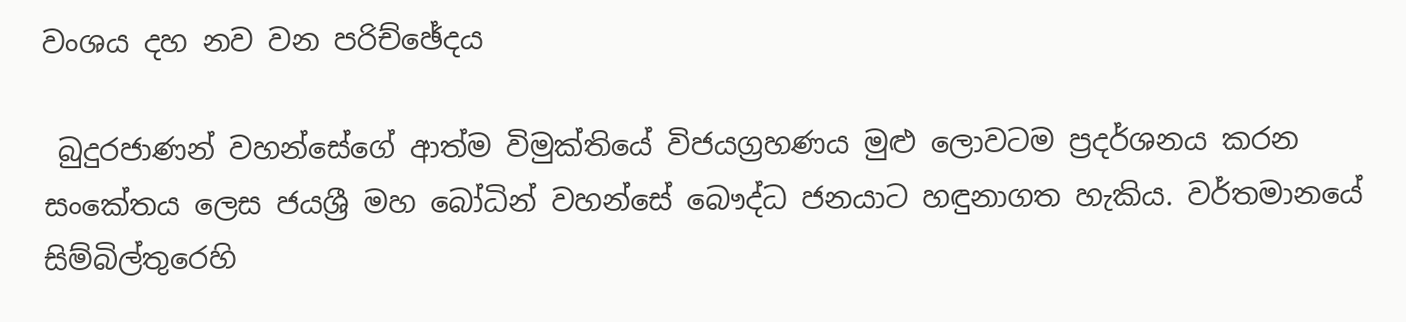වංශය දහ නව වන පරිච්ඡේදය

 බුදුරජාණන් වහන්සේගේ ආත්ම විමුක්‌තියේ විජයග්‍රහණය මුළු ලොවටම ප්‍රදර්ශනය කරන සංකේතය ලෙස ජයශ්‍රී මහ බෝධින් වහන්සේ බෞද්ධ ජනයාට හඳුනාගත හැකිය. වර්තමානයේ සිම්බිල්තුරෙහි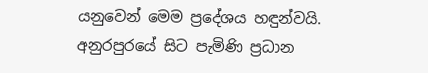යනුවෙන් මෙම ප්‍රදේශය හඳුන්වයි. අනුරපුරයේ සිට පැමිණි ප්‍රධාන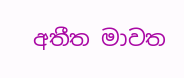අතීත මාවත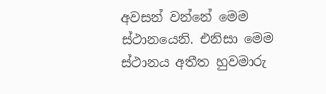අවසන් වන්නේ මෙම ස්‌ථානයෙනි. එනිසා මෙම ස්‌ථානය අතීත හුවමාරු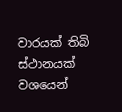වාරයක්‌ තිබි ස්‌ථානයක්‌ වශයෙන්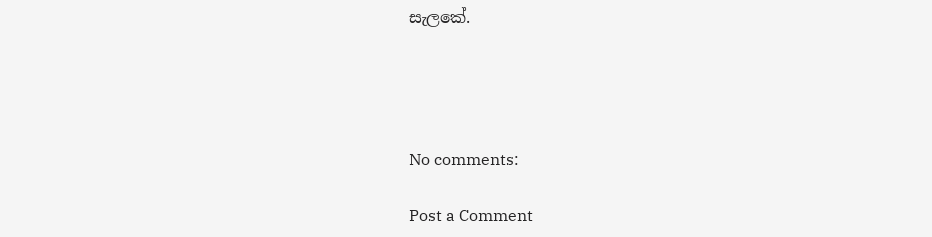සැලකේ.




No comments:

Post a Comment